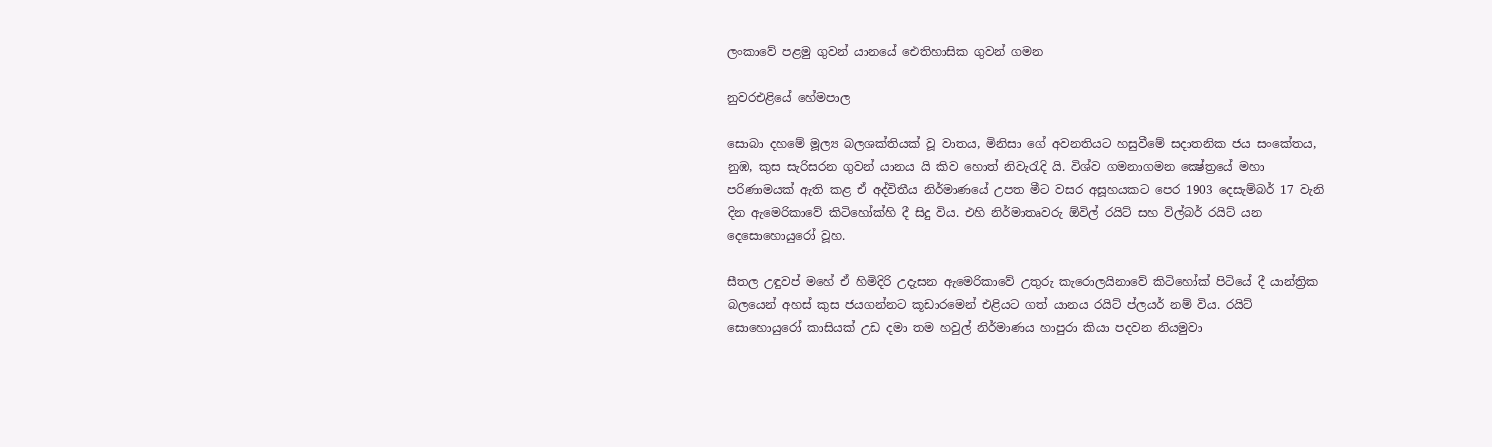ලංකාවේ පළමු ගුවන් යානයේ ඓතිහාසික ගුවන් ගමන

නුවරඑළියේ හේමපාල

සොබා දහමේ මූල්‍ය බලශක්‌තියක්‌ වූ වාතය, මිනිසා ගේ අවනතියට හසුවීමේ සදාතනික ජය සංකේතය, නුඹ, කුස සැරිසරන ගුවන් යානය යි කිව හොත් නිවැරැදි යි. විශ්ව ගමනාගමන ක්‍ෂේත්‍රයේ මහා පරිණාමයක්‌ ඇති කළ ඒ අද්විතීය නිර්මාණයේ උපත මීට වසර අසූහයකට පෙර 1903 දෙසැම්බර් 17 වැනි දින ඇමෙරිකාවේ කිටිහෝක්‌හි දී සිදු විය. එහි නිර්මාතෘවරු ඕවිල් රයිට්‌ සහ විල්බර් රයිට්‌ යන දෙසොහොයුරෝ වූහ.

සීතල උඳුවප් මහේ ඒ හිමිදිරි උදැසන ඇමෙරිකාවේ උතුරු කැරොලයිනාවේ කිටිහෝක්‌ පිටියේ දී යාන්ත්‍රික බලයෙන් අහස්‌ කුස ජයගන්නට කූඩාරමෙන් එළියට ගත් යානය රයිට්‌ ප්ලයර් නම් විය. රයිට්‌ සොහොයුරෝ කාසියක්‌ උඩ දමා තම හවුල් නිර්මාණය හාපුරා කියා පදවන නියමුවා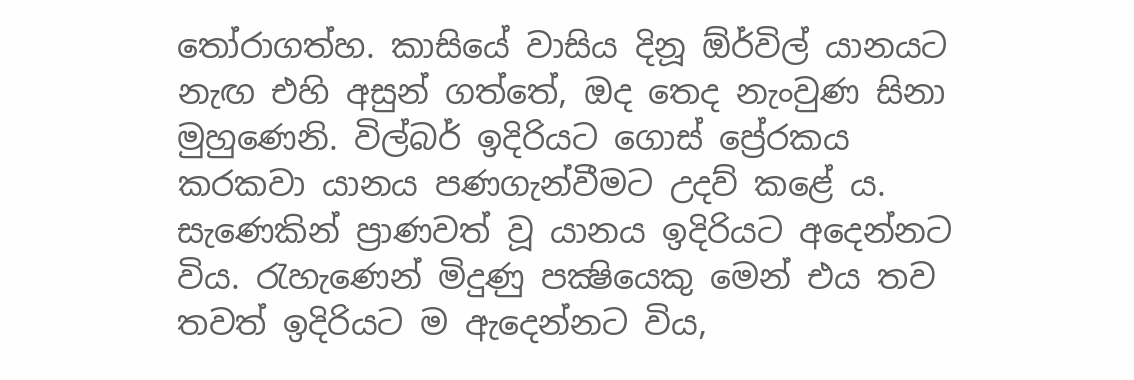තෝරාගත්හ. කාසියේ වාසිය දිනූ ඕර්විල් යානයට නැඟ එහි අසුන් ගත්තේ, ඔද තෙද නැංවුණ සිනා මුහුණෙනි. විල්බර් ඉදිරියට ගොස්‌ ප්‍රේරකය කරකවා යානය පණගැන්වීමට උදව් කළේ ය. සැණෙකින් ප්‍රාණවත් වූ යානය ඉදිරියට අදෙන්නට විය. රැහැණෙන් මිදුණු පක්‍ෂියෙකු මෙන් එය තව තවත් ඉදිරියට ම ඇදෙන්නට විය,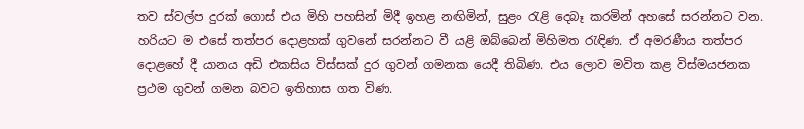තව ස්‌වල්ප දුරක්‌ ගොස්‌ එය මිහි පහසින් මිදී ඉහළ නඟිමින්, සුළං රැළි දෙබෑ කරමින් අහසේ සරන්නට වන. හරියට ම එසේ තත්පර දොළහක්‌ ගුවනේ සරන්නට වී යළි ඔබ්බෙන් මිහිමත රැඳිණ. ඒ අමරණීය තත්පර දොළහේ දී යානය අඩි එකසිය විස්‌සක්‌ දුර ගුවන් ගමනක යෙදී තිබිණ. එය ලොව මවිත කළ විස්‌මයජනක ප්‍රථම ගුවන් ගමන බවට ඉතිහාස ගත විණ.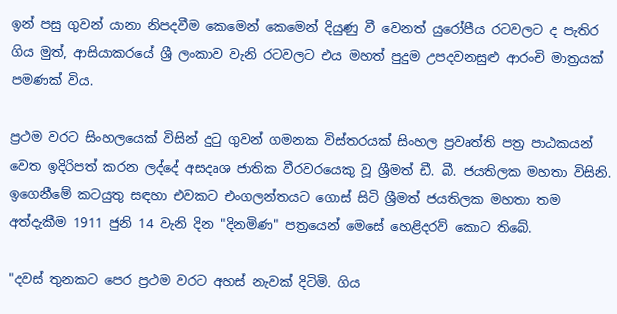ඉන් පසු ගුවන් යානා නිපදවීම කෙමෙන් කෙමෙන් දියුණු වී වෙනත් යුරෝපීය රටවලට ද පැතිර ගිය මුත්, ආසියාකරයේ ශ්‍රී ලංකාව වැනි රටවලට එය මහත් පුදුම උපදවනසුළු ආරංචි මාත්‍රයක්‌ පමණක්‌ විය.

ප්‍රථම වරට සිංහලයෙක්‌ විසින් දුටු ගුවන් ගමනක විස්‌තරයක්‌ සිංහල ප්‍රවෘත්ති පත්‍ර පාඨකයන් වෙත ඉදිරිපත් කරන ලද්දේ අසදෘශ ජාතික වීරවරයෙකු වූ ශ්‍රීමත් ඩී. බී. ජයතිලක මහතා විසිනි. ඉගෙනීමේ කටයුතු සඳහා එවකට එංගලන්තයට ගොස්‌ සිටි ශ්‍රීමත් ජයතිලක මහතා තම අත්දැකීම 1911 ජුනි 14 වැනි දින "දිනමිණ" පත්‍රයෙන් මෙසේ හෙළිදරව් කොට තිබේ.

"දවස්‌ තුනකට පෙර ප්‍රථම වරට අහස්‌ නැවක්‌ දිටිමි. ගිය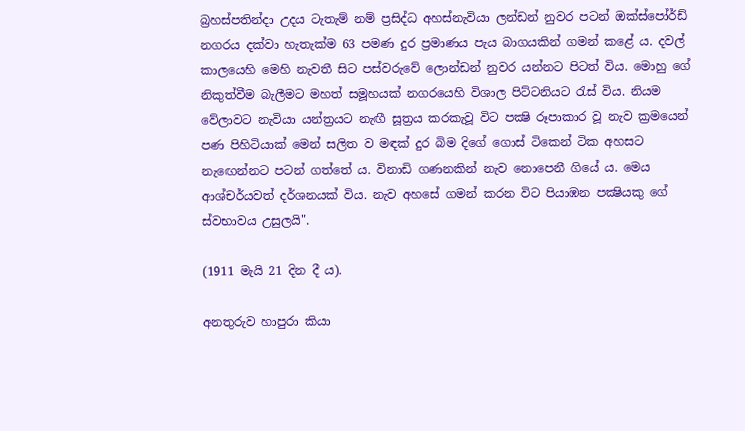බ්‍රහස්‌පතින්දා උදය ටැතැම් නම් ප්‍රසිද්ධ අහස්‌නැවියා ලන්ඩන් නුවර පටන් ඔක්‌ස්‌පෝර්ඩ් නගරය දක්‌වා හැතැක්‌ම 63 පමණ දුර ප්‍රමාණය පැය බාගයකින් ගමන් කළේ ය. දවල් කාලයෙහි මෙහි නැවතී සිට පස්‌වරුවේ ලොන්ඩන් නුවර යන්නට පිටත් විය. මොහු ගේ නිකුත්වීම බැලීමට මහත් සමූහයක්‌ නගරයෙහි විශාල පිට්‌ටනියට රැස්‌ විය. නියම වේලාවට නැවියා යන්ත්‍රයට නැඟී සූත්‍රය කරකැවූ විට පක්‍ෂි රූපාකාර වූ නැව ක්‍රමයෙන් පණ පිහිටියාක්‌ මෙන් සලිත ව මඳක්‌ දුර බිම දිගේ ගොස්‌ ටිකෙන් ටික අහසට නැඟෙන්නට පටන් ගත්තේ ය. විනාඩි ගණනකින් නැව නොපෙනී ගියේ ය. මෙය ආශ්චර්යවත් දර්ශනයක්‌ විය. නැව අහසේ ගමන් කරන විට පියාඹන පක්‍ෂියකු ගේ ස්‌වභාවය උසුලයි".

(1911 මැයි 21 දින දී ය).

අනතුරුව හාපුරා කියා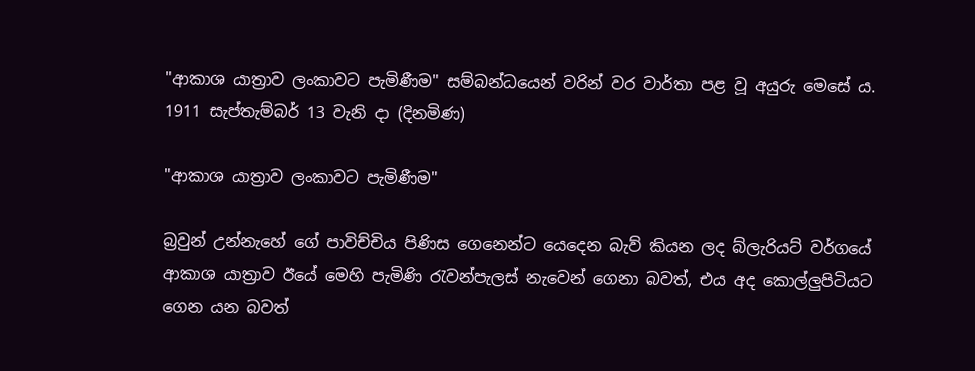"ආකාශ යාත්‍රාව ලංකාවට පැමිණීම" සම්බන්ධයෙන් වරින් වර වාර්තා පළ වූ අයුරු මෙසේ ය. 1911 සැප්තැම්බර් 13 වැනි දා (දිනමිණ)

"ආකාශ යාත්‍රාව ලංකාවට පැමිණීම"

බ්‍රවුන් උන්නැහේ ගේ පාවිච්චිය පිණිස ගෙනෙන්ට යෙදෙන බැව් කියන ලද බ්ලැරියට්‌ වර්ගයේ ආකාශ යාත්‍රාව ඊයේ මෙහි පැමිණි රැවන්පැලස්‌ නැවෙන් ගෙනා බවත්, එය අද කොල්ලුපිටියට ගෙන යන බවත්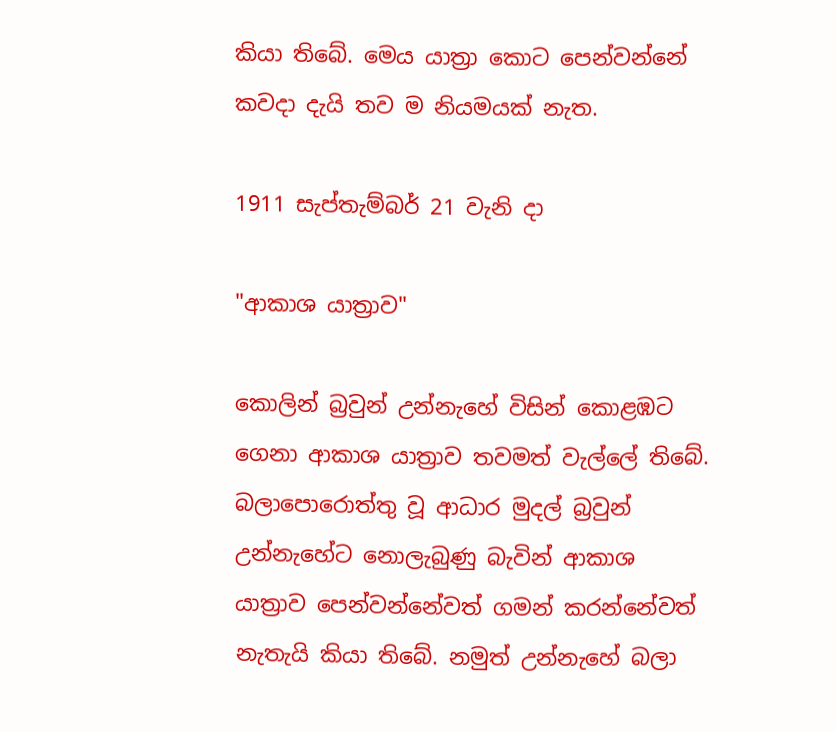කියා තිබේ. මෙය යාත්‍රා කොට පෙන්වන්නේ කවදා දැයි තව ම නියමයක්‌ නැත.

1911 සැප්තැම්බර් 21 වැනි දා

"ආකාශ යාත්‍රාව"

කොලින් බ්‍රවුන් උන්නැහේ විසින් කොළඹට ගෙනා ආකාශ යාත්‍රාව තවමත් වැල්ලේ තිබේ. බලාපොරොත්තු වූ ආධාර මුදල් බ්‍රවුන් උන්නැහේට නොලැබුණු බැවින් ආකාශ යාත්‍රාව පෙන්වන්නේවත් ගමන් කරන්නේවත් නැතැයි කියා තිබේ. නමුත් උන්නැහේ බලා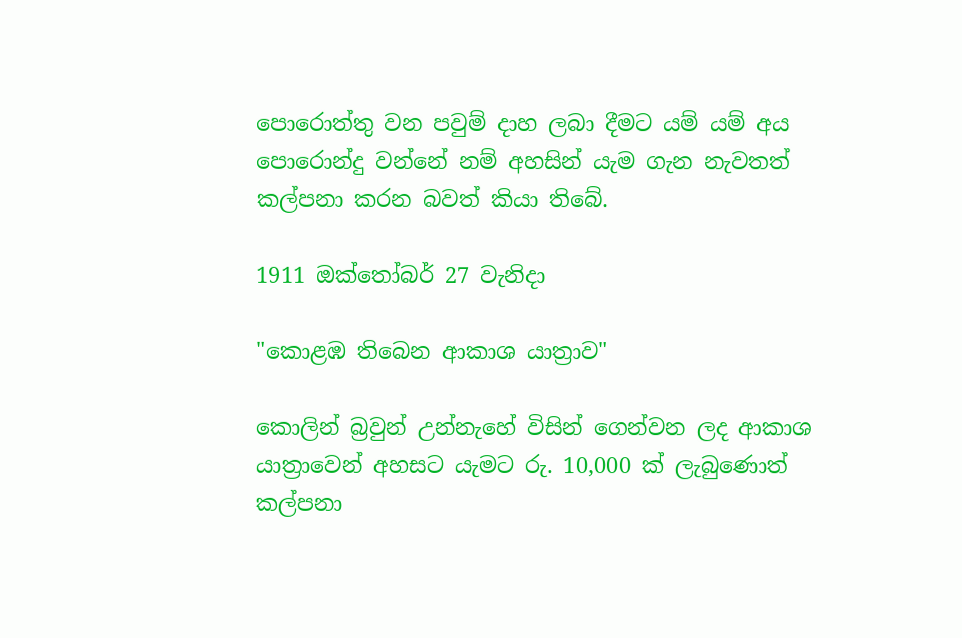පොරොත්තු වන පවුම් දාහ ලබා දීමට යම් යම් අය පොරොන්දු වන්නේ නම් අහසින් යැම ගැන නැවතත් කල්පනා කරන බවත් කියා තිබේ.

1911 ඔක්‌තෝබර් 27 වැනිදා

"කොළඹ තිබෙන ආකාශ යාත්‍රාව"

කොලින් බ්‍රවුන් උන්නැහේ විසින් ගෙන්වන ලද ආකාශ යාත්‍රාවෙන් අහසට යැමට රු. 10,000 ක්‌ ලැබුණොත් කල්පනා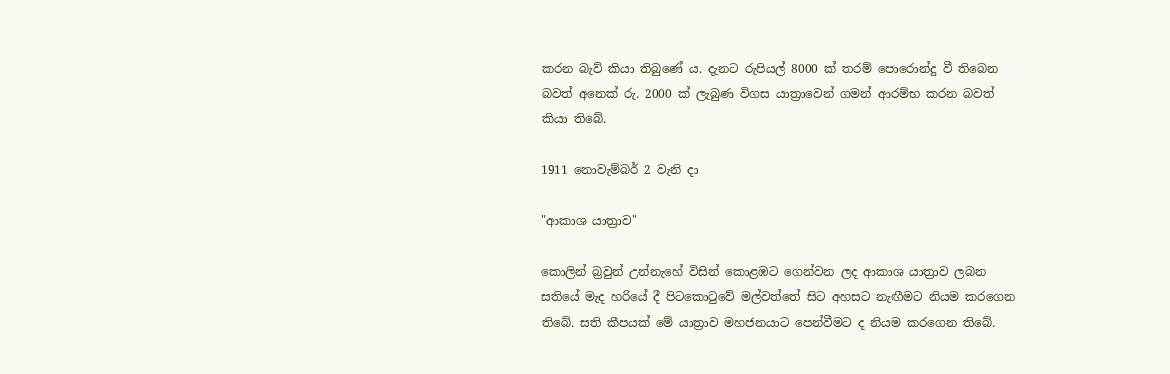කරන බැව් කියා තිබුණේ ය. දැනට රුපියල් 8000 ක්‌ තරම් පොරොන්දු වී තිබෙන බවත් අනෙක්‌ රු. 2000 ක්‌ ලැබුණ විගස යාත්‍රාවෙන් ගමන් ආරම්භ කරන බවත් කියා තිබේ.

1911 නොවැම්බර් 2 වැනි දා

"ආකාශ යාත්‍රාව"

කොලින් බ්‍රවුන් උන්නැහේ විසින් කොළඹට ගෙන්වන ලද ආකාශ යාත්‍රාව ලබන සතියේ මැද හරියේ දී පිටකොටුවේ මල්වත්තේ සිට අහසට නැඟීමට නියම කරගෙන තිබේ. සති කීපයක්‌ මේ යාත්‍රාව මහජනයාට පෙන්වීමට ද නියම කරගෙන තිබේ.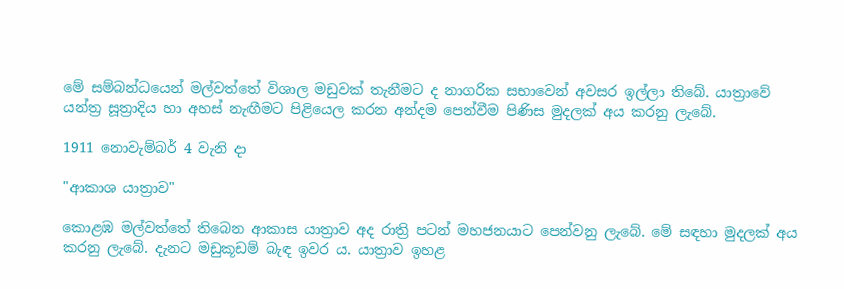මේ සම්බන්ධයෙන් මල්වත්තේ විශාල මඩුවක්‌ තැනීමට ද නාගරික සභාවෙන් අවසර ඉල්ලා තිබේ. යාත්‍රාවේ යන්ත්‍ර සූත්‍රාදිය හා අහස්‌ නැඟීමට පිළියෙල කරන අන්දම පෙන්වීම පිණිස මුදලක්‌ අය කරනු ලැබේ.

1911 නොවැම්බර් 4 වැනි දා

"ආකාශ යාත්‍රාව"

කොළඹ මල්වත්තේ තිබෙන ආකාස යාත්‍රාව අද රාත්‍රි පටන් මහජනයාට පෙන්වනු ලැබේ. මේ සඳහා මුදලක්‌ අය කරනු ලැබේ. දැනට මඩුකූඩම් බැඳ ඉවර ය. යාත්‍රාව ඉහළ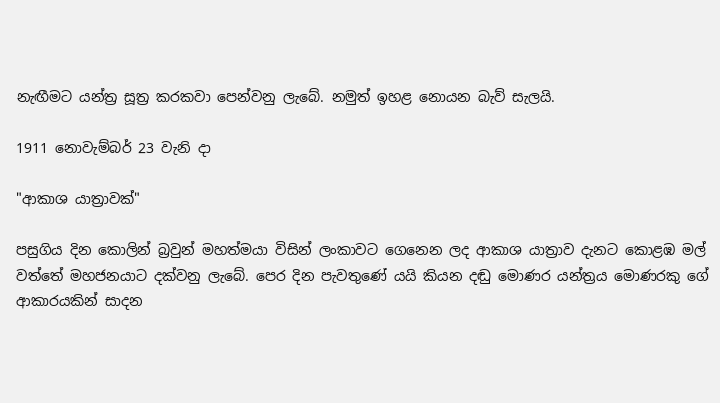නැඟීමට යන්ත්‍ර සූත්‍ර කරකවා පෙන්වනු ලැබේ. නමුත් ඉහළ නොයන බැව් සැලයි.

1911 නොවැම්බර් 23 වැනි දා

"ආකාශ යාත්‍රාවක්‌"

පසුගිය දින කොලින් බ්‍රවුන් මහත්මයා විසින් ලංකාවට ගෙනෙන ලද ආකාශ යාත්‍රාව දැනට කොළඹ මල් වත්තේ මහජනයාට දක්‌වනු ලැබේ. පෙර දින පැවතුණේ යයි කියන දඬු මොණර යන්ත්‍රය මොණරකු ගේ ආකාරයකින් සාදන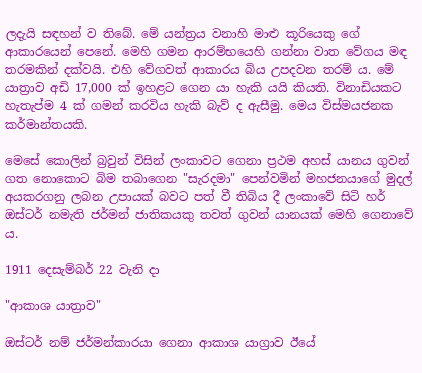ලදැයි සඳහන් ව තිබේ. මේ යන්ත්‍රය වනාහි මාළු කූරියෙකු ගේ ආකාරයෙන් පෙනේ. මෙහි ගමන ආරම්භයෙහි ගන්නා වාත වේගය මඳ තරමකින් දක්‌වයි. එහි වේගවත් ආකාරය බිය උපදවන තරම් ය. මේ යාත්‍රාව අඩි 17,000 ක්‌ ඉහළට ගෙන යා හැකි යයි කියති. විනාඩියකට හැතැප්ම 4 ක්‌ ගමන් කරවිය හැකි බැව් ද ඇසීමු. මෙය විස්‌මයජනක කර්මාන්තයකි.

මෙසේ කොලින් බ්‍රවුන් විසින් ලංකාවට ගෙනා ප්‍රථම අහස්‌ යානය ගුවන් ගත නොකොට බිම තබාගෙන "සැරදමා" පෙන්වමින් මහජනයාගේ මුදල් අයකරගනු ලබන උපායක්‌ බවට පත් වී තිබිය දී ලංකාවේ සිටි හර් ඔස්‌ටර් නමැති ජර්මන් ජාතිකයකු තවත් ගුවන් යානයක්‌ මෙහි ගෙනාවේ ය.

1911 දෙසැම්බර් 22 වැනි දා

"ආකාශ යාත්‍රාව"

ඔස්‌ටර් නම් ජර්මන්කාරයා ගෙනා ආකාශ යාග්‍රාව ඊයේ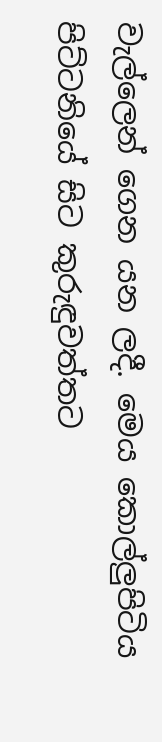වැල්ලෙන් ගෙන යන ලදී. මෙය කොල්ලුපිටිය පිට්‌ටනියේ සිට කුරුඳුවත්තට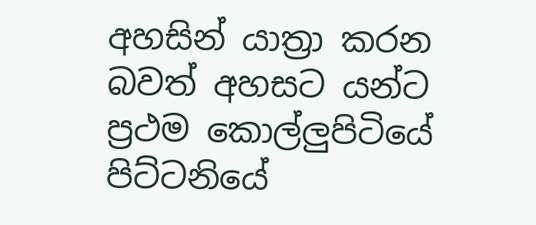අහසින් යාත්‍රා කරන බවත් අහසට යන්ට ප්‍රථම කොල්ලුපිටියේ පිට්‌ටනියේ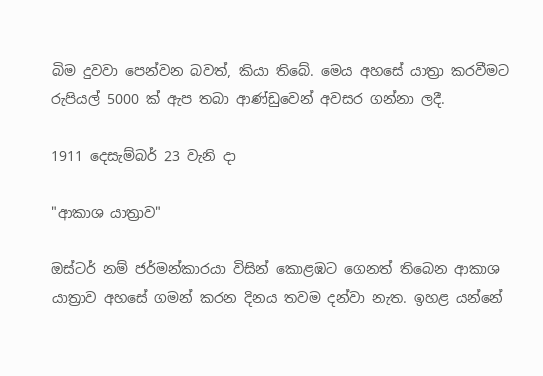බිම දුවවා පෙන්වන බවත්, කියා තිබේ. මෙය අහසේ යාත්‍රා කරවීමට රුපියල් 5000 ක්‌ ඇප තබා ආණ්‌ඩුවෙන් අවසර ගන්නා ලදී.

1911 දෙසැම්බර් 23 වැනි දා

"ආකාශ යාත්‍රාව"

ඔස්‌ටර් නම් ජර්මන්කාරයා විසින් කොළඹට ගෙනත් තිබෙන ආකාශ යාත්‍රාව අහසේ ගමන් කරන දිනය තවම දන්වා නැත. ඉහළ යන්නේ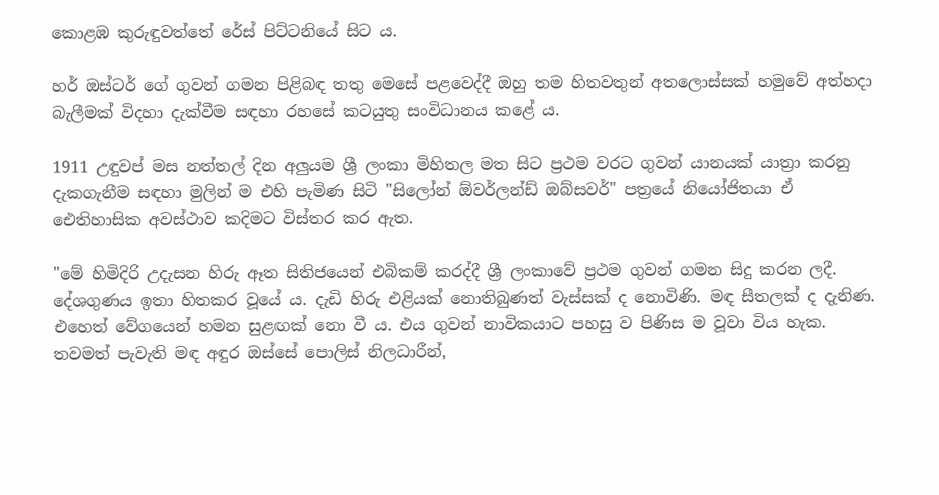කොළඹ කුරුඳුවත්තේ රේස්‌ පිට්‌ටනියේ සිට ය.

හර් ඔස්‌ටර් ගේ ගුවන් ගමන පිළිබඳ තතු මෙසේ පළවෙද්දී ඔහු තම හිතවතුන් අතලොස්‌සක්‌ හමුවේ අත්හදා බැලීමක්‌ විදහා දැක්‌වීම සඳහා රහසේ කටයුතු සංවිධානය කළේ ය.

1911 උඳුවප් මස නත්තල් දින අලුයම ශ්‍රී ලංකා මිහිතල මත සිට ප්‍රථම වරට ගුවන් යානයක්‌ යාත්‍රා කරනු දැකගැනීම සඳහා මුලින් ම එහි පැමිණ සිටි "සිලෝන් ඕවර්ලන්ඩ් ඔබ්සවර්" පත්‍රයේ නියෝජිතයා ඒ ඓතිහාසික අවස්‌ථාව කදිමට විස්‌තර කර ඇත.

"මේ හිමිදිරි උදැසන හිරු ඈත සිතිජයෙන් එබිකම් කරද්දී ශ්‍රී ලංකාවේ ප්‍රථම ගුවන් ගමන සිදු කරන ලදී. දේශගුණය ඉතා හිතකර වූයේ ය. දැඩි හිරු එළියක්‌ නොතිබුණත් වැස්‌සක්‌ ද නොවිණි. මඳ සීතලක්‌ ද දැනිණ. එහෙත් වේගයෙන් හමන සුළඟක්‌ නො වී ය. එය ගුවන් නාවිකයාට පහසු ව පිණිස ම වූවා විය හැක. තවමත් පැවැති මඳ අඳුර ඔස්‌සේ පොලිස්‌ නිලධාරීන්,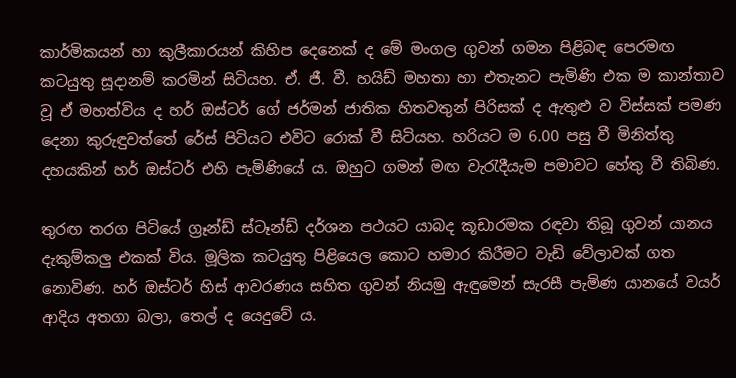කාර්මිකයන් හා කුලීකාරයන් කිහිප දෙනෙක්‌ ද මේ මංගල ගුවන් ගමන පිළිබඳ පෙරමඟ කටයුතු සූදානම් කරමින් සිටියහ. ඒ. ජී. වී. හයිඩ් මහතා හා එතැනට පැමිණි එක ම කාන්තාව වූ ඒ මහත්විය ද හර් ඔස්‌ටර් ගේ ජර්මන් ජාතික හිතවතුන් පිරිසක්‌ ද ඇතුළු ව විස්‌සක්‌ පමණ දෙනා කුරුඳුවත්තේ රේස්‌ පිටියට එවිට රොක්‌ වී සිටියහ. හරියට ම 6.00 පසු වී මිනිත්තු දහයකින් හර් ඔස්‌ටර් එහි පැමිණියේ ය. ඔහුට ගමන් මඟ වැරැදීයැම පමාවට හේතු වී තිබිණ.

තුරඟ තරග පිටියේ ග්‍රෑන්ඩ් ස්‌ටෑන්ඩ් දර්ශන පථයට යාබද කූඩාරමක රඳවා තිබූ ගුවන් යානය දැකුම්කලු එකක්‌ විය. මූලික කටයුතු පිළියෙල කොට හමාර කිරීමට වැඩි වේලාවක්‌ ගත නොවිණ. හර් ඔස්‌ටර් හිස්‌ ආවරණය සහිත ගුවන් නියමු ඇඳුමෙන් සැරසී පැමිණ යානයේ වයර් ආදිය අතගා බලා, තෙල් ද යෙදුවේ ය.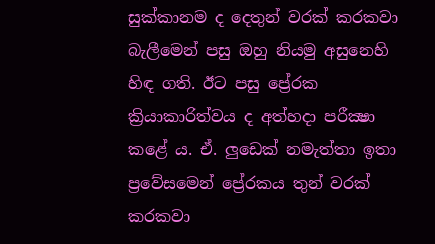සුක්‌කානම ද දෙතුන් වරක්‌ කරකවා බැලීමෙන් පසු ඔහු නියමු අසුනෙහි හිඳ ගති. ඊට පසු ප්‍රේරක ක්‍රියාකාරිත්වය ද අත්හදා පරීක්‍ෂා කළේ ය. ඒ. ලුඩෙක්‌ නමැත්තා ඉතා ප්‍රවේසමෙන් ප්‍රේරකය තුන් වරක්‌ කරකවා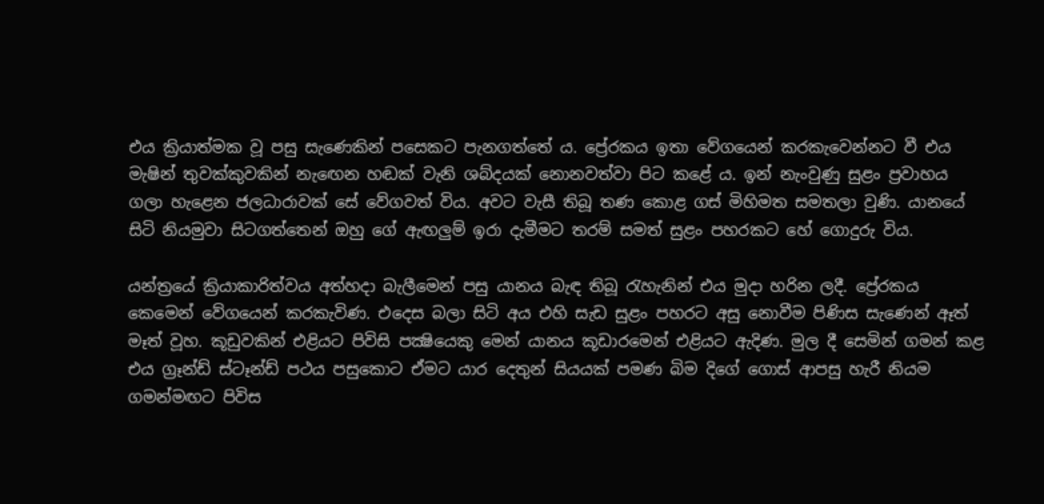එය ක්‍රියාත්මක වූ පසු සැණෙකින් පසෙකට පැනගත්තේ ය. ප්‍රේරකය ඉතා වේගයෙන් කරකැවෙන්නට වී එය මැෂින් තුවක්‌කුවකින් නැඟෙන හඬක්‌ වැනි ශබ්දයක්‌ නොනවත්වා පිට කළේ ය. ඉන් නැංවුණු සුළං ප්‍රවාහය ගලා හැළෙන ජලධාරාවක්‌ සේ වේගවත් විය. අවට වැසී තිබූ තණ කොළ ගස්‌ මිහිමත සමතලා වුණි. යානයේ සිටි නියමුවා සිටගත්තෙන් ඔහු ගේ ඇඟලුම් ඉරා දැමීමට තරම් සමත් සුළං පහරකට හේ ගොදුරු විය.

යන්ත්‍රයේ ක්‍රියාකාරිත්වය අත්හදා බැලීමෙන් පසු යානය බැඳ තිබූ රැහැනින් එය මුදා හරින ලදී. ප්‍රේරකය කෙමෙන් වේගයෙන් කරකැවිණ. එදෙස බලා සිටි අය එහි සැඩ සුළං පහරට අසු නොවීම පිණිස සැණෙන් ඈත් මෑත් වූහ. කූඩුවකින් එළියට පිවිසි පක්‍ෂියෙකු මෙන් යානය කූඩාරමෙන් එළියට ඇදිණ. මුල දී සෙමින් ගමන් කළ එය ග්‍රෑන්ඩ් ස්‌ටෑන්ඩ් පථය පසුකොට ඒමට යාර දෙතුන් සියයක්‌ පමණ බිම දිගේ ගොස්‌ ආපසු හැරී නියම ගමන්මඟට පිවිස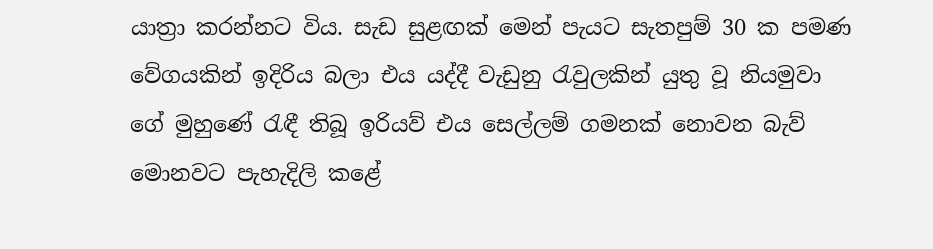යාත්‍රා කරන්නට විය. සැඩ සුළඟක්‌ මෙන් පැයට සැතපුම් 30 ක පමණ වේගයකින් ඉදිරිය බලා එය යද්දී වැඩුනු රැවුලකින් යුතු වූ නියමුවා ගේ මුහුණේ රැඳී තිබූ ඉරියව් එය සෙල්ලම් ගමනක්‌ නොවන බැව් මොනවට පැහැදිලි කළේ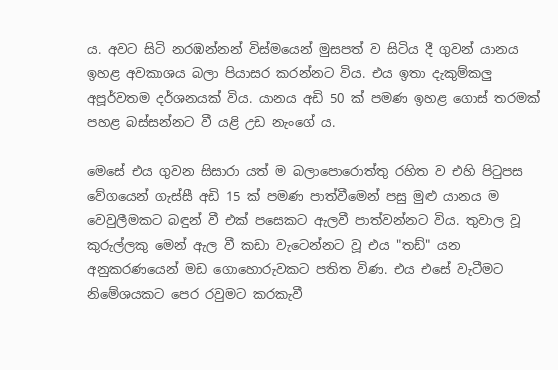ය. අවට සිටි නරඹන්නන් විස්‌මයෙන් මුසපත් ව සිටිය දී ගුවන් යානය ඉහළ අවකාශය බලා පියාසර කරන්නට විය. එය ඉතා දැකුම්කලු අපූර්වතම දර්ශනයක්‌ විය. යානය අඩි 50 ක්‌ පමණ ඉහළ ගොස්‌ තරමක්‌ පහළ බස්‌සන්නට වී යළි උඩ නැංගේ ය.

මෙසේ එය ගුවන සිසාරා යත් ම බලාපොරොත්තු රහිත ව එහි පිටුපස වේගයෙන් ගැස්‌සී අඩි 15 ක්‌ පමණ පාත්වීමෙන් පසු මුළු යානය ම වෙවුලීමකට බඳුන් වී එක්‌ පසෙකට ඇලවී පාත්වන්නට විය. තුවාල වූ කුරුල්ලකු මෙන් ඇල වී කඩා වැටෙන්නට වූ එය "තඩ්" යන අනුකරණයෙන් මඩ ගොහොරුවකට පතිත විණ. එය එසේ වැටීමට නිමේශයකට පෙර රවුමට කරකැවී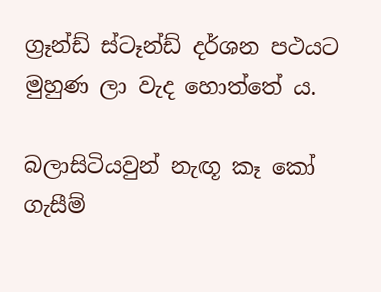ග්‍රෑන්ඩ් ස්‌ටෑන්ඩ් දර්ශන පථයට මුහුණ ලා වැද හොත්තේ ය.

බලාසිටියවුන් නැඟූ කෑ කෝ ගැසීම්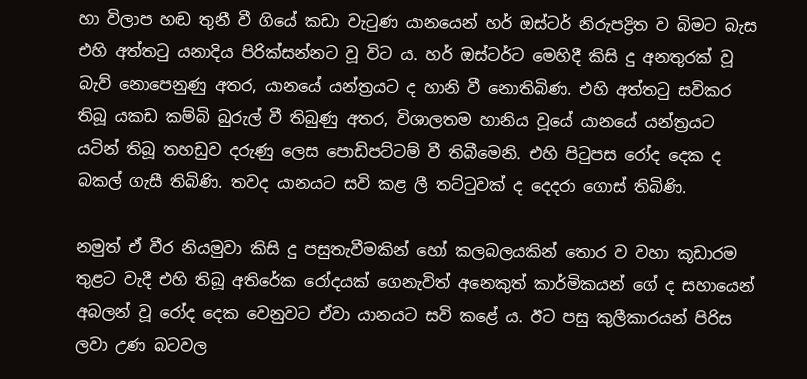හා විලාප හඬ තුනී වී ගියේ කඩා වැටුණ යානයෙන් හර් ඔස්‌ටර් නිරුපද්‍රිත ව බිමට බැස එහි අත්තටු යනාදිය පිරික්‌සන්නට වූ විට ය. හර් ඔස්‌ටර්ට මෙහිදී කිසි දු අනතුරක්‌ වූ බැව් නොපෙනුණු අතර, යානයේ යන්ත්‍රයට ද හානි වී නොතිබිණ. එහි අත්තටු සවිකර තිබූ යකඩ කම්බි බුරුල් වී තිබුණු අතර, විශාලතම හානිය වූයේ යානයේ යන්ත්‍රයට යටින් තිබූ තහඩුව දරුණු ලෙස පොඩිපට්‌ටම් වී තිබීමෙනි. එහි පිටුපස රෝද දෙක ද බකල් ගැසී තිබිණි. තවද යානයට සවි කළ ලී තට්‌ටුවක්‌ ද දෙදරා ගොස්‌ තිබිණි.

නමුත් ඒ වීර නියමුවා කිසි දු පසුතැවීමකින් හෝ කලබලයකින් තොර ව වහා කූඩාරම තුළට වැදී එහි තිබූ අතිරේක රෝදයක්‌ ගෙනැවිත් අනෙකුත් කාර්මිකයන් ගේ ද සහායෙන් අබලන් වූ රෝද දෙක වෙනුවට ඒවා යානයට සවි කළේ ය. ඊට පසු කුලීකාරයන් පිරිස ලවා උණ බටවල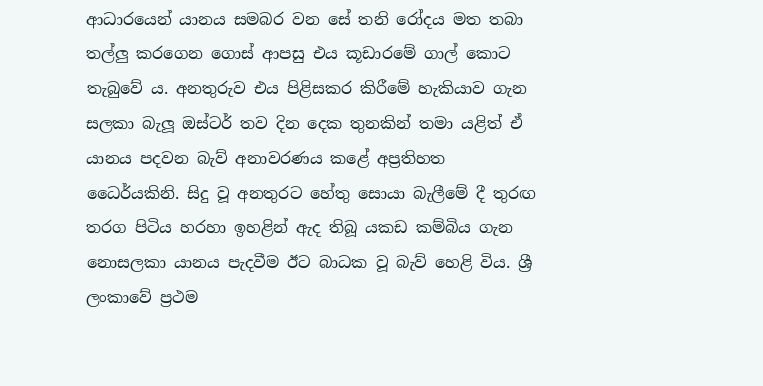ආධාරයෙන් යානය සමබර වන සේ තනි රෝදය මත තබා තල්ලු කරගෙන ගොස්‌ ආපසු එය කූඩාරමේ ගාල් කොට තැබුවේ ය. අනතුරුව එය පිළිසකර කිරීමේ හැකියාව ගැන සලකා බැලූ ඔස්‌ටර් තව දින දෙක තුනකින් තමා යළිත් ඒ යානය පදවන බැව් අනාවරණය කළේ අප්‍රතිහත ධෛර්යකිනි. සිදු වූ අනතුරට හේතු සොයා බැලීමේ දී තුරඟ තරග පිටිය හරහා ඉහළින් ඇද තිබූ යකඩ කම්බිය ගැන නොසලකා යානය පැදවීම ඊට බාධක වූ බැව් හෙළි විය. ශ්‍රී ලංකාවේ ප්‍රථම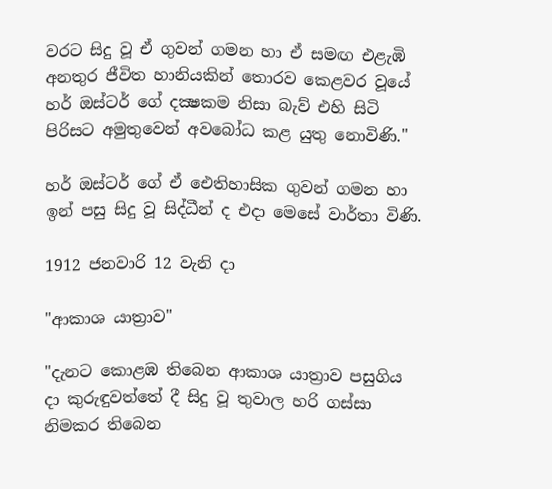වරට සිදු වූ ඒ ගුවන් ගමන හා ඒ සමඟ එළැඹි අනතුර ජීවිත හානියකින් තොරව කෙළවර වූයේ හර් ඔස්‌ටර් ගේ දක්‍ෂකම නිසා බැව් එහි සිටි පිරිසට අමුතුවෙන් අවබෝධ කළ යුතු නොවිණි."

හර් ඔස්‌ටර් ගේ ඒ ඓතිහාසික ගුවන් ගමන හා ඉන් පසු සිදු වූ සිද්ධීන් ද එදා මෙසේ වාර්තා විණි.

1912 ජනවාරි 12 වැනි දා

"ආකාශ යාත්‍රාව"

"දැනට කොළඹ තිබෙන ආකාශ යාත්‍රාව පසුගිය දා කුරුඳුවත්තේ දී සිදු වූ තුවාල හරි ගස්‌සා නිමකර තිබෙන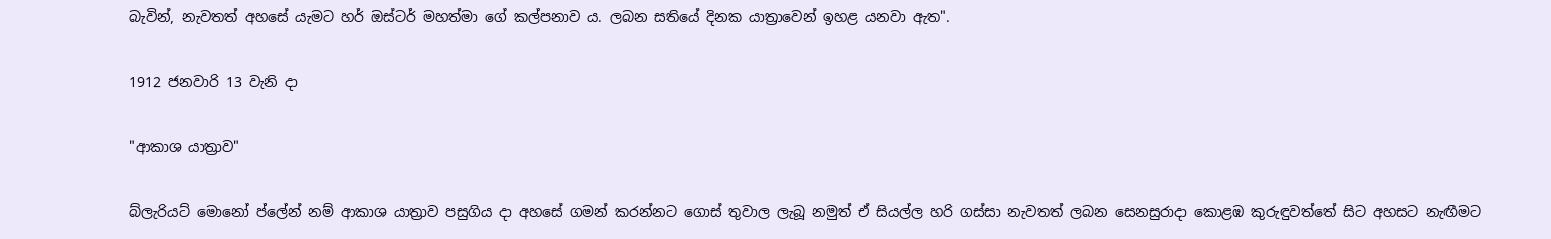බැවින්, නැවතත් අහසේ යැමට හර් ඔස්‌ටර් මහත්මා ගේ කල්පනාව ය. ලබන සතියේ දිනක යාත්‍රාවෙන් ඉහළ යනවා ඇත".

1912 ජනවාරි 13 වැනි දා

"ආකාශ යාත්‍රාව"

බ්ලැරියට්‌ මොනෝ ප්ලේන් නම් ආකාශ යාත්‍රාව පසුගිය දා අහසේ ගමන් කරන්නට ගොස්‌ තුවාල ලැබූ නමුත් ඒ සියල්ල හරි ගස්‌සා නැවතත් ලබන සෙනසුරාදා කොළඹ කුරුඳුවත්තේ සිට අහසට නැඟීමට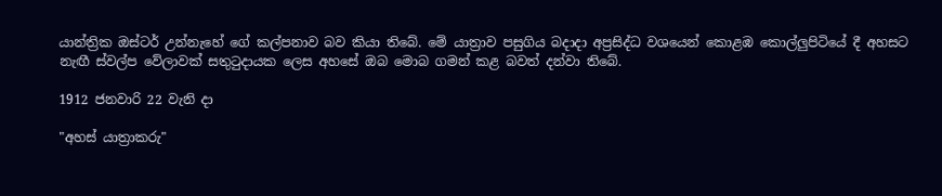යාන්ත්‍රික ඔස්‌ටර් උන්නැහේ ගේ කල්පනාව බව කියා තිබේ. මේ යාත්‍රාව පසුගිය බදාදා අප්‍රසිද්ධ වශයෙන් කොළඹ කොල්ලුපිටියේ දී අහසට නැඟී ස්‌වල්ප වේලාවක්‌ සතුටුදායක ලෙස අහසේ ඔබ මොබ ගමන් කළ බවත් දන්වා තිබේ.

1912 ජනවාරි 22 වැනි දා

"අහස්‌ යාත්‍රාකරු"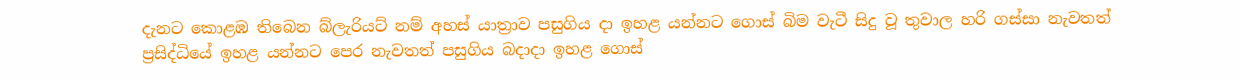දැනට කොළඹ තිබෙන බ්ලැරියට්‌ නම් අහස්‌ යාත්‍රාව පසුගිය දා ඉහළ යන්නට ගොස්‌ බිම වැටී සිදු වූ තුවාල හරි ගස්‌සා නැවතත් ප්‍රසිද්ධියේ ඉහළ යන්නට පෙර නැවතත් පසුගිය බදාදා ඉහළ ගොස්‌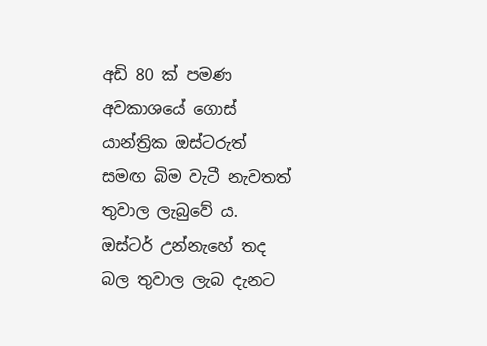අඩි 80 ක්‌ පමණ අවකාශයේ ගොස්‌ යාන්ත්‍රික ඔස්‌ටරුත් සමඟ බිම වැටී නැවතත් තුවාල ලැබුවේ ය. ඔස්‌ටර් උන්නැහේ තද බල තුවාල ලැබ දැනට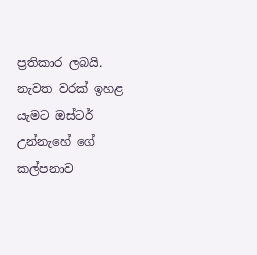ප්‍රතිකාර ලබයි. නැවත වරක්‌ ඉහළ යැමට ඔස්‌ටර් උන්නැහේ ගේ කල්පනාව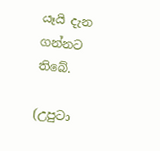යෑයි දැන ගන්නට තිබේ.

(උපුටා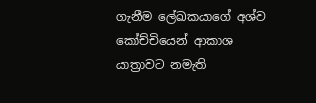ගැනීම ලේඛකයාගේ අශ්ව කෝච්චියෙන් ආකාශ යාත්‍රාවට නමැති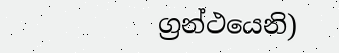ග්‍රන්ථයෙනි)